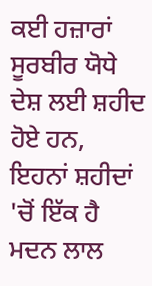ਕਈ ਹਜ਼ਾਰਾਂ ਸੂਰਬੀਰ ਯੋਧੇ ਦੇਸ਼ ਲਈ ਸ਼ਹੀਦ ਹੋਏ ਹਨ, ਇਹਨਾਂ ਸ਼ਹੀਦਾਂ 'ਚੋਂ ਇੱਕ ਹੈ ਮਦਨ ਲਾਲ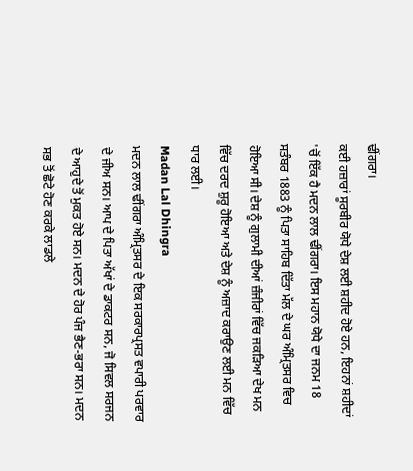ਢੀਂਗਰਾ।
ਕਈ ਹਜ਼ਾਰਾਂ ਸੂਰਬੀਰ ਯੋਧੇ ਦੇਸ਼ ਲਈ ਸ਼ਹੀਦ ਹੋਏ ਹਨ, ਇਹਨਾਂ ਸ਼ਹੀਦਾਂ 'ਚੋਂ ਇੱਕ ਹੈ ਮਦਨ ਲਾਲ ਢੀਂਗਰਾ। ਇਸ ਮਹਾਨ ਯੋਧੇ ਦਾ ਜਨਮ 18 ਸਤੰਬਰ 1883 ਨੂੰ ਪਿਤਾ ਸਾਹਿਬ ਦਿੱਤਾ ਮੱਲ ਦੇ ਘਰ ਅੰਮ੍ਰਿਤਸਰ ਵਿਚ ਹੋਇਆ ਸੀ। ਦੇਸ਼ ਨੂੰ ਗੁਲਾਮੀ ਦੀਆਂ ਜ਼ੰਜੀਰਾਂ ਵਿੱਚ ਜਕੜਿਆ ਦੇਖ ਮਨ ਵਿੱਚ ਦਰਦ ਸ਼ੁਰੂ ਹੋਇਆ ਅਤੇ ਦੇਸ਼ ਨੂੰ ਅਜ਼ਾਦ ਕਰਾਉਣ ਲਈ ਮਨ ਵਿੱਚ ਧਾਰ ਲਈ।
Madan Lal Dhingra
ਮਦਨ ਲਾਲ ਢੀਂਗਰਾ ਅੰਮ੍ਰਿਤਸਰ ਦੇ ਇਕ ਸਰਕਾਰਪ੍ਰਸਤ ਵਪਾਰੀ ਪਰਵਾਰ ਦੇ ਜੀਅ ਸਨ। ਆਪ ਦੇ ਪਿਤਾ ਅੱਖਾਂ ਦੇ ਡਾਕਟਰ ਸਨ, ਜੋ ਸਿਵਲ ਸਰਜਨ ਦੇ ਆਹੁਦੇ ਤੋਂ ਮੁਕਤ ਹੋਏ ਸਨ। ਮਦਨ ਦੇ ਹੋਰ ਪੰਜ ਭੈਣ-ਭਰਾ ਸਨ। ਮਦਨ ਸਭ ਤੋਂ ਛੋਟੇ ਹੋਣ ਕਰਕੇ ਲਾਡਲੇ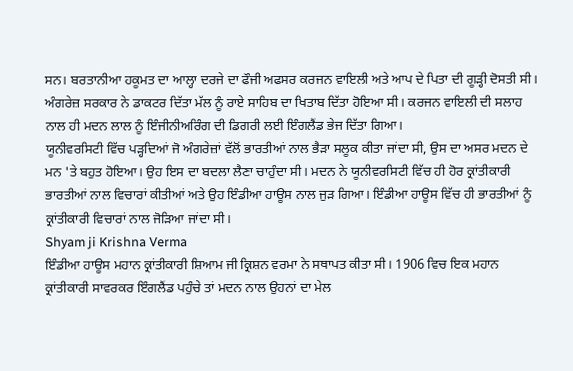ਸਨ। ਬਰਤਾਨੀਆ ਹਕੂਮਤ ਦਾ ਆਲ੍ਹਾ ਦਰਜੇ ਦਾ ਫੌਜੀ ਅਫਸਰ ਕਰਜਨ ਵਾਇਲੀ ਅਤੇ ਆਪ ਦੇ ਪਿਤਾ ਦੀ ਗੂੜ੍ਹੀ ਦੋਸਤੀ ਸੀ। ਅੰਗਰੇਜ਼ ਸਰਕਾਰ ਨੇ ਡਾਕਟਰ ਦਿੱਤਾ ਮੱਲ ਨੂੰ ਰਾਏ ਸਾਹਿਬ ਦਾ ਖਿਤਾਬ ਦਿੱਤਾ ਹੋਇਆ ਸੀ। ਕਰਜਨ ਵਾਇਲੀ ਦੀ ਸਲਾਹ ਨਾਲ ਹੀ ਮਦਨ ਲਾਲ ਨੂੰ ਇੰਜੀਨੀਅਰਿੰਗ ਦੀ ਡਿਗਰੀ ਲਈ ਇੰਗਲੈਂਡ ਭੇਜ ਦਿੱਤਾ ਗਿਆ।
ਯੂਨੀਵਰਸਿਟੀ ਵਿੱਚ ਪੜ੍ਹਦਿਆਂ ਜੋ ਅੰਗਰੇਜ਼ਾਂ ਵੱਲੋਂ ਭਾਰਤੀਆਂ ਨਾਲ ਭੈੜਾ ਸਲੂਕ ਕੀਤਾ ਜਾਂਦਾ ਸੀ, ਉਸ ਦਾ ਅਸਰ ਮਦਨ ਦੇ ਮਨ 'ਤੇ ਬਹੁਤ ਹੋਇਆ। ਉਹ ਇਸ ਦਾ ਬਦਲਾ ਲੈਣਾ ਚਾਹੁੰਦਾ ਸੀ। ਮਦਨ ਨੇ ਯੂਨੀਵਰਸਿਟੀ ਵਿੱਚ ਹੀ ਹੋਰ ਕ੍ਰਾਂਤੀਕਾਰੀ ਭਾਰਤੀਆਂ ਨਾਲ ਵਿਚਾਰਾਂ ਕੀਤੀਆਂ ਅਤੇ ਉਹ ਇੰਡੀਆ ਹਾਊਸ ਨਾਲ ਜੁੜ ਗਿਆ। ਇੰਡੀਆ ਹਾਊਸ ਵਿੱਚ ਹੀ ਭਾਰਤੀਆਂ ਨੂੰ ਕ੍ਰਾਂਤੀਕਾਰੀ ਵਿਚਾਰਾਂ ਨਾਲ ਜੋੜਿਆ ਜਾਂਦਾ ਸੀ।
Shyam ji Krishna Verma
ਇੰਡੀਆ ਹਾਊਸ ਮਹਾਨ ਕ੍ਰਾਂਤੀਕਾਰੀ ਸ਼ਿਆਮ ਜੀ ਕ੍ਰਿਸ਼ਨ ਵਰਮਾ ਨੇ ਸਥਾਪਤ ਕੀਤਾ ਸੀ। 1906 ਵਿਚ ਇਕ ਮਹਾਨ ਕ੍ਰਾਂਤੀਕਾਰੀ ਸਾਵਰਕਰ ਇੰਗਲੈਂਡ ਪਹੁੰਚੇ ਤਾਂ ਮਦਨ ਨਾਲ ਉਹਨਾਂ ਦਾ ਮੇਲ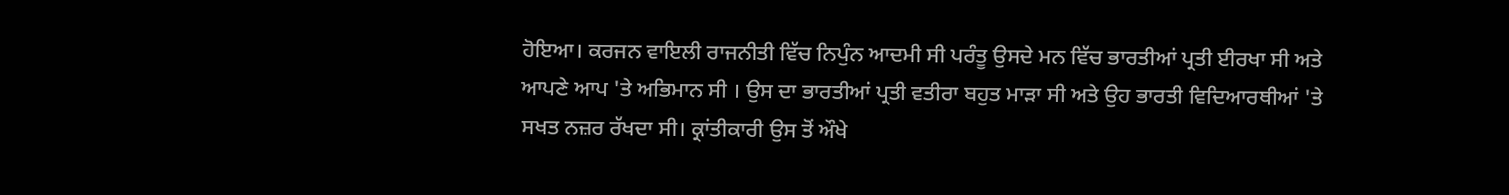ਹੋਇਆ। ਕਰਜਨ ਵਾਇਲੀ ਰਾਜਨੀਤੀ ਵਿੱਚ ਨਿਪੁੰਨ ਆਦਮੀ ਸੀ ਪਰੰਤੂ ਉਸਦੇ ਮਨ ਵਿੱਚ ਭਾਰਤੀਆਂ ਪ੍ਰਤੀ ਈਰਖਾ ਸੀ ਅਤੇ ਆਪਣੇ ਆਪ 'ਤੇ ਅਭਿਮਾਨ ਸੀ । ਉਸ ਦਾ ਭਾਰਤੀਆਂ ਪ੍ਰਤੀ ਵਤੀਰਾ ਬਹੁਤ ਮਾੜਾ ਸੀ ਅਤੇ ਉਹ ਭਾਰਤੀ ਵਿਦਿਆਰਥੀਆਂ 'ਤੇ ਸਖਤ ਨਜ਼ਰ ਰੱਖਦਾ ਸੀ। ਕ੍ਰਾਂਤੀਕਾਰੀ ਉਸ ਤੋਂ ਔਖੇ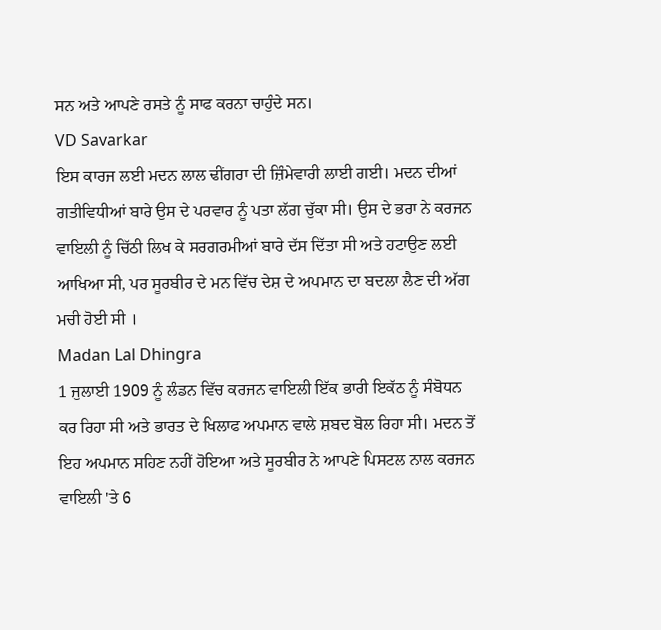ਸਨ ਅਤੇ ਆਪਣੇ ਰਸਤੇ ਨੂੰ ਸਾਫ ਕਰਨਾ ਚਾਹੁੰਦੇ ਸਨ।
VD Savarkar
ਇਸ ਕਾਰਜ ਲਈ ਮਦਨ ਲਾਲ ਢੀਂਗਰਾ ਦੀ ਜ਼ਿੰਮੇਵਾਰੀ ਲਾਈ ਗਈ। ਮਦਨ ਦੀਆਂ ਗਤੀਵਿਧੀਆਂ ਬਾਰੇ ਉਸ ਦੇ ਪਰਵਾਰ ਨੂੰ ਪਤਾ ਲੱਗ ਚੁੱਕਾ ਸੀ। ਉਸ ਦੇ ਭਰਾ ਨੇ ਕਰਜਨ ਵਾਇਲੀ ਨੂੰ ਚਿੱਠੀ ਲਿਖ ਕੇ ਸਰਗਰਮੀਆਂ ਬਾਰੇ ਦੱਸ ਦਿੱਤਾ ਸੀ ਅਤੇ ਹਟਾਉਣ ਲਈ ਆਖਿਆ ਸੀ, ਪਰ ਸੂਰਬੀਰ ਦੇ ਮਨ ਵਿੱਚ ਦੇਸ਼ ਦੇ ਅਪਮਾਨ ਦਾ ਬਦਲਾ ਲੈਣ ਦੀ ਅੱਗ ਮਚੀ ਹੋਈ ਸੀ ।
Madan Lal Dhingra
1 ਜੁਲਾਈ 1909 ਨੂੰ ਲੰਡਨ ਵਿੱਚ ਕਰਜਨ ਵਾਇਲੀ ਇੱਕ ਭਾਰੀ ਇਕੱਠ ਨੂੰ ਸੰਬੋਧਨ ਕਰ ਰਿਹਾ ਸੀ ਅਤੇ ਭਾਰਤ ਦੇ ਖਿਲਾਫ ਅਪਮਾਨ ਵਾਲੇ ਸ਼ਬਦ ਬੋਲ ਰਿਹਾ ਸੀ। ਮਦਨ ਤੋਂ ਇਹ ਅਪਮਾਨ ਸਹਿਣ ਨਹੀਂ ਹੋਇਆ ਅਤੇ ਸੂਰਬੀਰ ਨੇ ਆਪਣੇ ਪਿਸਟਲ ਨਾਲ ਕਰਜਨ ਵਾਇਲੀ 'ਤੇ 6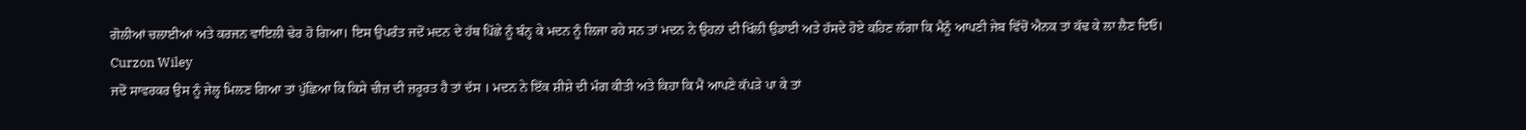ਗੋਲੀਆਂ ਚਲਾਈਆਂ ਅਤੇ ਕਰਜਨ ਵਾਇਲੀ ਢੇਰ ਹੋ ਗਿਆ। ਇਸ ਉਪਰੰਤ ਜਦੋਂ ਮਦਨ ਦੇ ਹੱਥ ਪਿੱਛੇ ਨੂੰ ਬੰਨ੍ਹ ਕੇ ਮਦਨ ਨੂੰ ਲਿਜਾ ਰਹੇ ਸਨ ਤਾਂ ਮਦਨ ਨੇ ਉਹਨਾਂ ਦੀ ਖਿੱਲੀ ਉਡਾਈ ਅਤੇ ਹੱਸਦੇ ਹੋਏ ਕਹਿਣ ਲੱਗਾ ਕਿ ਮੈਨੂੰ ਆਪਣੀ ਜੇਬ ਵਿੱਚੋਂ ਐਨਕ ਤਾਂ ਕੱਢ ਕੇ ਲਾ ਲੈਣ ਦਿਓ।
Curzon Wiley
ਜਦੋਂ ਸਾਵਰਕਰ ਉਸ ਨੂੰ ਜੇਲ੍ਹ ਮਿਲਣ ਗਿਆ ਤਾਂ ਪੁੱਛਿਆ ਕਿ ਕਿਸੇ ਚੀਜ਼ ਦੀ ਜ਼ਰੂਰਤ ਹੈ ਤਾਂ ਦੱਸ । ਮਦਨ ਨੇ ਇੱਕ ਸ਼ੀਸ਼ੇ ਦੀ ਮੰਗ ਕੀਤੀ ਅਤੇ ਕਿਹਾ ਕਿ ਮੈਂ ਆਪਣੇ ਕੱਪੜੇ ਪਾ ਕੇ ਤਾਂ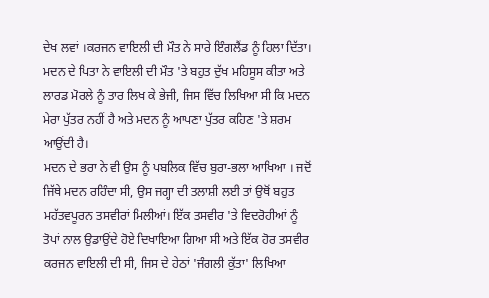ਦੇਖ ਲਵਾਂ ।ਕਰਜਨ ਵਾਇਲੀ ਦੀ ਮੌਤ ਨੇ ਸਾਰੇ ਇੰਗਲੈਂਡ ਨੂੰ ਹਿਲਾ ਦਿੱਤਾ। ਮਦਨ ਦੇ ਪਿਤਾ ਨੇ ਵਾਇਲੀ ਦੀ ਮੌਤ 'ਤੇ ਬਹੁਤ ਦੁੱਖ ਮਹਿਸੂਸ ਕੀਤਾ ਅਤੇ ਲਾਰਡ ਮੋਰਲੇ ਨੂੰ ਤਾਰ ਲਿਖ ਕੇ ਭੇਜੀ, ਜਿਸ ਵਿੱਚ ਲਿਖਿਆ ਸੀ ਕਿ ਮਦਨ ਮੇਰਾ ਪੁੱਤਰ ਨਹੀਂ ਹੈ ਅਤੇ ਮਦਨ ਨੂੰ ਆਪਣਾ ਪੁੱਤਰ ਕਹਿਣ 'ਤੇ ਸ਼ਰਮ ਆਉਂਦੀ ਹੈ।
ਮਦਨ ਦੇ ਭਰਾ ਨੇ ਵੀ ਉਸ ਨੂੰ ਪਬਲਿਕ ਵਿੱਚ ਬੁਰਾ-ਭਲਾ ਆਖਿਆ । ਜਦੋਂ ਜਿੱਥੇ ਮਦਨ ਰਹਿੰਦਾ ਸੀ, ਉਸ ਜਗ੍ਹਾ ਦੀ ਤਲਾਸ਼ੀ ਲਈ ਤਾਂ ਉਥੋਂ ਬਹੁਤ ਮਹੱਤਵਪੂਰਨ ਤਸਵੀਰਾਂ ਮਿਲੀਆਂ। ਇੱਕ ਤਸਵੀਰ 'ਤੇ ਵਿਦਰੋਹੀਆਂ ਨੂੰ ਤੋਪਾਂ ਨਾਲ ਉਡਾਉਂਦੇ ਹੋਏ ਦਿਖਾਇਆ ਗਿਆ ਸੀ ਅਤੇ ਇੱਕ ਹੋਰ ਤਸਵੀਰ ਕਰਜਨ ਵਾਇਲੀ ਦੀ ਸੀ, ਜਿਸ ਦੇ ਹੇਠਾਂ 'ਜੰਗਲੀ ਕੁੱਤਾ' ਲਿਖਿਆ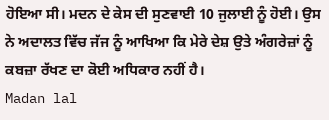ਹੋਇਆ ਸੀ। ਮਦਨ ਦੇ ਕੇਸ ਦੀ ਸੁਣਵਾਈ 10 ਜੁਲਾਈ ਨੂੰ ਹੋਈ। ਉਸ ਨੇ ਅਦਾਲਤ ਵਿੱਚ ਜੱਜ ਨੂੰ ਆਖਿਆ ਕਿ ਮੇਰੇ ਦੇਸ਼ ਉਤੇ ਅੰਗਰੇਜ਼ਾਂ ਨੂੰ ਕਬਜ਼ਾ ਰੱਖਣ ਦਾ ਕੋਈ ਅਧਿਕਾਰ ਨਹੀਂ ਹੈ।
Madan lal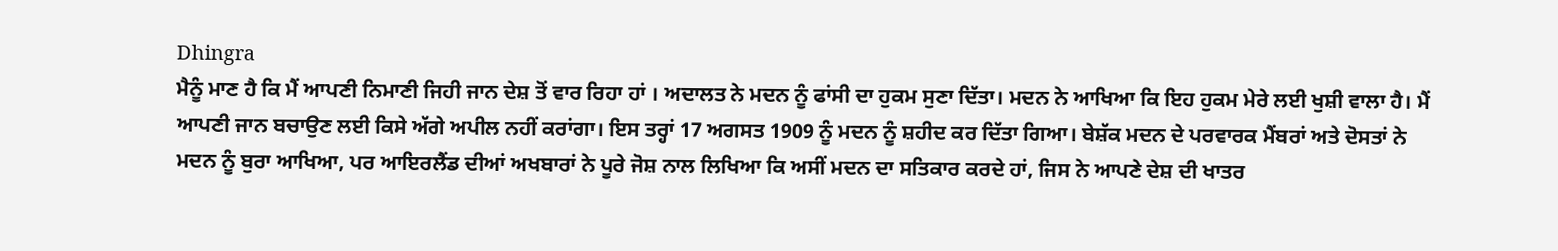Dhingra
ਮੈਨੂੰ ਮਾਣ ਹੈ ਕਿ ਮੈਂ ਆਪਣੀ ਨਿਮਾਣੀ ਜਿਹੀ ਜਾਨ ਦੇਸ਼ ਤੋਂ ਵਾਰ ਰਿਹਾ ਹਾਂ । ਅਦਾਲਤ ਨੇ ਮਦਨ ਨੂੰ ਫਾਂਸੀ ਦਾ ਹੁਕਮ ਸੁਣਾ ਦਿੱਤਾ। ਮਦਨ ਨੇ ਆਖਿਆ ਕਿ ਇਹ ਹੁਕਮ ਮੇਰੇ ਲਈ ਖੁਸ਼ੀ ਵਾਲਾ ਹੈ। ਮੈਂ ਆਪਣੀ ਜਾਨ ਬਚਾਉਣ ਲਈ ਕਿਸੇ ਅੱਗੇ ਅਪੀਲ ਨਹੀਂ ਕਰਾਂਗਾ। ਇਸ ਤਰ੍ਹਾਂ 17 ਅਗਸਤ 1909 ਨੂੰ ਮਦਨ ਨੂੰ ਸ਼ਹੀਦ ਕਰ ਦਿੱਤਾ ਗਿਆ। ਬੇਸ਼ੱਕ ਮਦਨ ਦੇ ਪਰਵਾਰਕ ਮੈਂਬਰਾਂ ਅਤੇ ਦੋਸਤਾਂ ਨੇ ਮਦਨ ਨੂੰ ਬੁਰਾ ਆਖਿਆ, ਪਰ ਆਇਰਲੈਂਡ ਦੀਆਂ ਅਖਬਾਰਾਂ ਨੇ ਪੂਰੇ ਜੋਸ਼ ਨਾਲ ਲਿਖਿਆ ਕਿ ਅਸੀਂ ਮਦਨ ਦਾ ਸਤਿਕਾਰ ਕਰਦੇ ਹਾਂ, ਜਿਸ ਨੇ ਆਪਣੇ ਦੇਸ਼ ਦੀ ਖਾਤਰ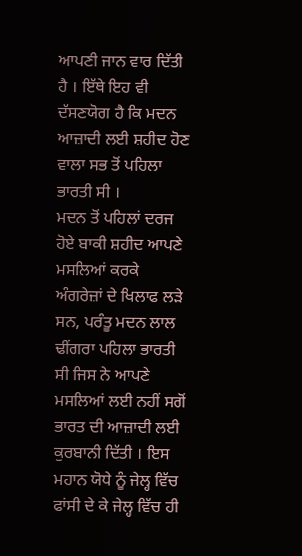ਆਪਣੀ ਜਾਨ ਵਾਰ ਦਿੱਤੀ ਹੈ । ਇੱਥੇ ਇਹ ਵੀ ਦੱਸਣਯੋਗ ਹੈ ਕਿ ਮਦਨ ਆਜ਼ਾਦੀ ਲਈ ਸ਼ਹੀਦ ਹੋਣ ਵਾਲਾ ਸਭ ਤੋਂ ਪਹਿਲਾ ਭਾਰਤੀ ਸੀ ।
ਮਦਨ ਤੋਂ ਪਹਿਲਾਂ ਦਰਜ ਹੋਏ ਬਾਕੀ ਸ਼ਹੀਦ ਆਪਣੇ ਮਸਲਿਆਂ ਕਰਕੇ ਅੰਗਰੇਜ਼ਾਂ ਦੇ ਖਿਲਾਫ ਲੜੇ ਸਨ, ਪਰੰਤੂ ਮਦਨ ਲਾਲ ਢੀਂਗਰਾ ਪਹਿਲਾ ਭਾਰਤੀ ਸੀ ਜਿਸ ਨੇ ਆਪਣੇ ਮਸਲਿਆਂ ਲਈ ਨਹੀਂ ਸਗੋਂ ਭਾਰਤ ਦੀ ਆਜ਼ਾਦੀ ਲਈ ਕੁਰਬਾਨੀ ਦਿੱਤੀ । ਇਸ ਮਹਾਨ ਯੋਧੇ ਨੂੰ ਜੇਲ੍ਹ ਵਿੱਚ ਫਾਂਸੀ ਦੇ ਕੇ ਜੇਲ੍ਹ ਵਿੱਚ ਹੀ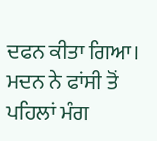ਦਫਨ ਕੀਤਾ ਗਿਆ। ਮਦਨ ਨੇ ਫਾਂਸੀ ਤੋਂ ਪਹਿਲਾਂ ਮੰਗ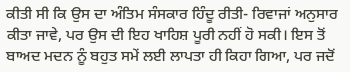ਕੀਤੀ ਸੀ ਕਿ ਉਸ ਦਾ ਅੰਤਿਮ ਸੰਸਕਾਰ ਹਿੰਦੂ ਰੀਤੀ- ਰਿਵਾਜਾਂ ਅਨੁਸਾਰ ਕੀਤਾ ਜਾਵੇ, ਪਰ ਉਸ ਦੀ ਇਹ ਖਾਹਿਸ਼ ਪੂਰੀ ਨਹੀਂ ਹੋ ਸਕੀ। ਇਸ ਤੋਂ ਬਾਅਦ ਮਦਨ ਨੂੰ ਬਹੁਤ ਸਮੇਂ ਲਈ ਲਾਪਤਾ ਹੀ ਕਿਹਾ ਗਿਆ, ਪਰ ਜਦੋਂ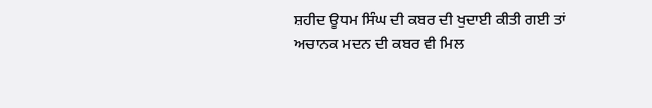ਸ਼ਹੀਦ ਊਧਮ ਸਿੰਘ ਦੀ ਕਬਰ ਦੀ ਖੁਦਾਈ ਕੀਤੀ ਗਈ ਤਾਂ ਅਚਾਨਕ ਮਦਨ ਦੀ ਕਬਰ ਵੀ ਮਿਲ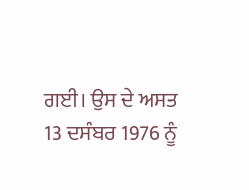ਗਈ। ਉਸ ਦੇ ਅਸਤ 13 ਦਸੰਬਰ 1976 ਨੂੰ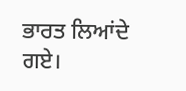ਭਾਰਤ ਲਿਆਂਦੇ ਗਏ।